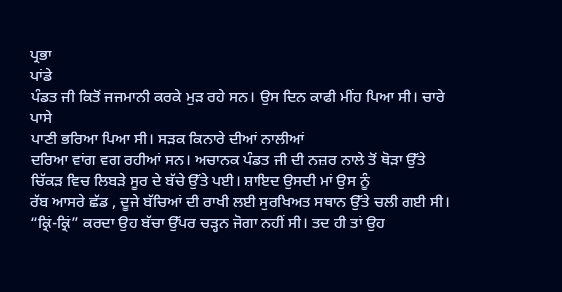ਪ੍ਰਭਾ
ਪਾਂਡੇ
ਪੰਡਤ ਜੀ ਕਿਤੋਂ ਜਜਮਾਨੀ ਕਰਕੇ ਮੁੜ ਰਹੇ ਸਨ। ਉਸ ਦਿਨ ਕਾਫੀ ਮੀਂਹ ਪਿਆ ਸੀ। ਚਾਰੇ ਪਾਸੇ
ਪਾਣੀ ਭਰਿਆ ਪਿਆ ਸੀ। ਸੜਕ ਕਿਨਾਰੇ ਦੀਆਂ ਨਾਲੀਆਂ
ਦਰਿਆ ਵਾਂਗ ਵਗ ਰਹੀਆਂ ਸਨ। ਅਚਾਨਕ ਪੰਡਤ ਜੀ ਦੀ ਨਜ਼ਰ ਨਾਲੇ ਤੋਂ ਥੋੜਾ ਉੱਤੇ ਚਿੱਕੜ ਵਿਚ ਲਿਬੜੇ ਸੂਰ ਦੇ ਬੱਚੇ ਉੱਤੇ ਪਈ। ਸ਼ਾਇਦ ਉਸਦੀ ਮਾਂ ਉਸ ਨੂੰ
ਰੱਬ ਆਸਰੇ ਛੱਡ , ਦੂਜੇ ਬੱਚਿਆਂ ਦੀ ਰਾਖੀ ਲਈ ਸੁਰਖਿਅਤ ਸਥਾਨ ਉੱਤੇ ਚਲੀ ਗਈ ਸੀ। “ਕ੍ਰਿਂ-ਕ੍ਰਿਂ” ਕਰਦਾ ਉਹ ਬੱਚਾ ਉੱਪਰ ਚੜ੍ਹਨ ਜੋਗਾ ਨਹੀਂ ਸੀ। ਤਦ ਹੀ ਤਾਂ ਉਹ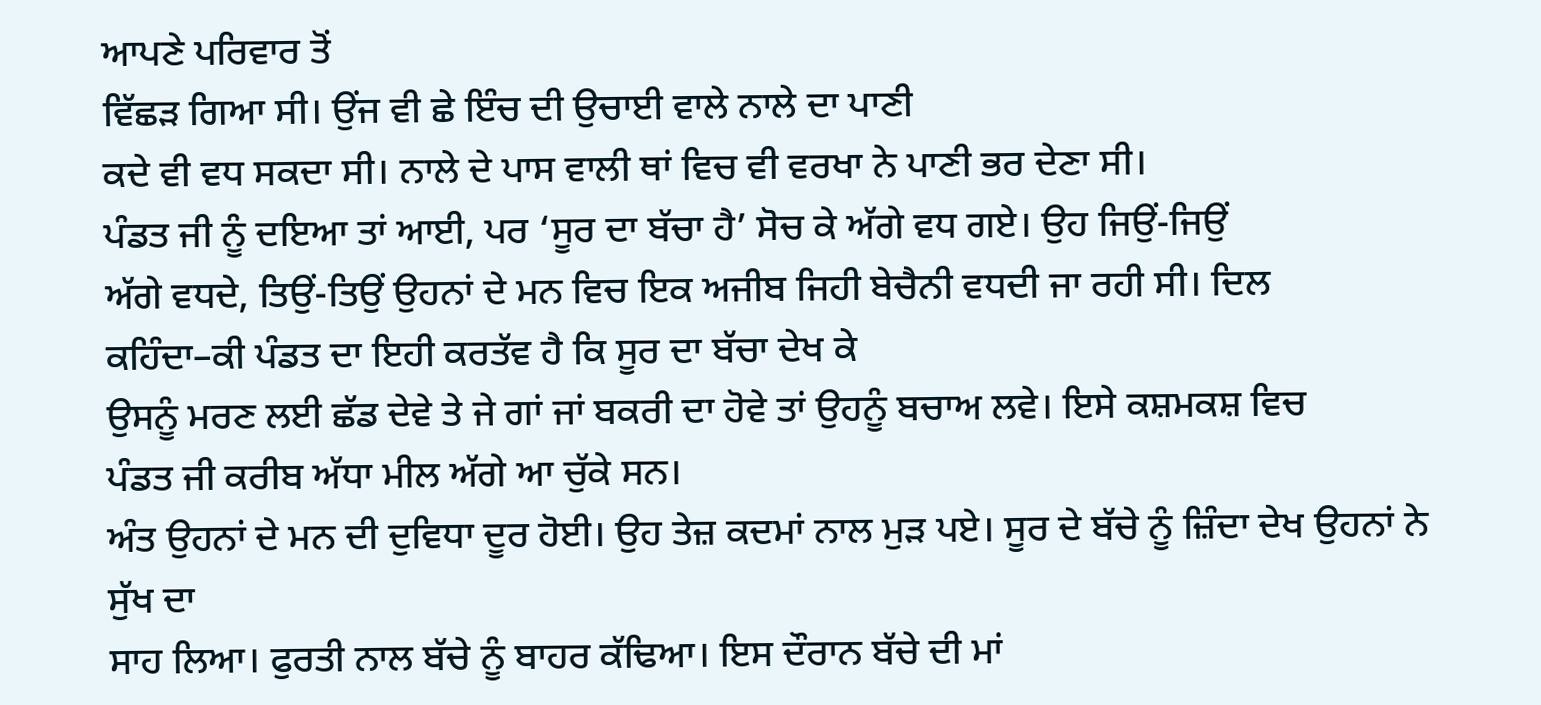ਆਪਣੇ ਪਰਿਵਾਰ ਤੋਂ
ਵਿੱਛੜ ਗਿਆ ਸੀ। ਉਂਜ ਵੀ ਛੇ ਇੰਚ ਦੀ ਉਚਾਈ ਵਾਲੇ ਨਾਲੇ ਦਾ ਪਾਣੀ
ਕਦੇ ਵੀ ਵਧ ਸਕਦਾ ਸੀ। ਨਾਲੇ ਦੇ ਪਾਸ ਵਾਲੀ ਥਾਂ ਵਿਚ ਵੀ ਵਰਖਾ ਨੇ ਪਾਣੀ ਭਰ ਦੇਣਾ ਸੀ।
ਪੰਡਤ ਜੀ ਨੂੰ ਦਇਆ ਤਾਂ ਆਈ, ਪਰ ‘ਸੂਰ ਦਾ ਬੱਚਾ ਹੈ’ ਸੋਚ ਕੇ ਅੱਗੇ ਵਧ ਗਏ। ਉਹ ਜਿਉਂ-ਜਿਉਂ
ਅੱਗੇ ਵਧਦੇ, ਤਿਉਂ-ਤਿਉਂ ਉਹਨਾਂ ਦੇ ਮਨ ਵਿਚ ਇਕ ਅਜੀਬ ਜਿਹੀ ਬੇਚੈਨੀ ਵਧਦੀ ਜਾ ਰਹੀ ਸੀ। ਦਿਲ
ਕਹਿੰਦਾ–ਕੀ ਪੰਡਤ ਦਾ ਇਹੀ ਕਰਤੱਵ ਹੈ ਕਿ ਸੂਰ ਦਾ ਬੱਚਾ ਦੇਖ ਕੇ
ਉਸਨੂੰ ਮਰਣ ਲਈ ਛੱਡ ਦੇਵੇ ਤੇ ਜੇ ਗਾਂ ਜਾਂ ਬਕਰੀ ਦਾ ਹੋਵੇ ਤਾਂ ਉਹਨੂੰ ਬਚਾਅ ਲਵੇ। ਇਸੇ ਕਸ਼ਮਕਸ਼ ਵਿਚ
ਪੰਡਤ ਜੀ ਕਰੀਬ ਅੱਧਾ ਮੀਲ ਅੱਗੇ ਆ ਚੁੱਕੇ ਸਨ।
ਅੰਤ ਉਹਨਾਂ ਦੇ ਮਨ ਦੀ ਦੁਵਿਧਾ ਦੂਰ ਹੋਈ। ਉਹ ਤੇਜ਼ ਕਦਮਾਂ ਨਾਲ ਮੁੜ ਪਏ। ਸੂਰ ਦੇ ਬੱਚੇ ਨੂੰ ਜ਼ਿੰਦਾ ਦੇਖ ਉਹਨਾਂ ਨੇ ਸੁੱਖ ਦਾ
ਸਾਹ ਲਿਆ। ਫੁਰਤੀ ਨਾਲ ਬੱਚੇ ਨੂੰ ਬਾਹਰ ਕੱਢਿਆ। ਇਸ ਦੌਰਾਨ ਬੱਚੇ ਦੀ ਮਾਂ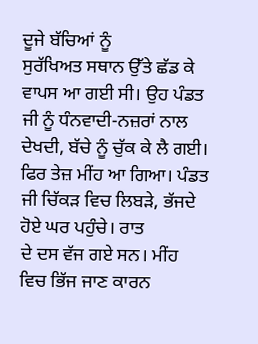ਦੂਜੇ ਬੱਚਿਆਂ ਨੂੰ
ਸੁਰੱਖਿਅਤ ਸਥਾਨ ਉੱਤੇ ਛੱਡ ਕੇ ਵਾਪਸ ਆ ਗਈ ਸੀ। ਉਹ ਪੰਡਤ ਜੀ ਨੂੰ ਧੰਨਵਾਦੀ-ਨਜ਼ਰਾਂ ਨਾਲ
ਦੇਖਦੀ, ਬੱਚੇ ਨੂੰ ਚੁੱਕ ਕੇ ਲੈ ਗਈ।
ਫਿਰ ਤੇਜ਼ ਮੀਂਹ ਆ ਗਿਆ। ਪੰਡਤ ਜੀ ਚਿੱਕੜ ਵਿਚ ਲਿਬੜੇ, ਭੱਜਦੇ ਹੋਏ ਘਰ ਪਹੁੰਚੇ। ਰਾਤ
ਦੇ ਦਸ ਵੱਜ ਗਏ ਸਨ। ਮੀਂਹ ਵਿਚ ਭਿੱਜ ਜਾਣ ਕਾਰਨ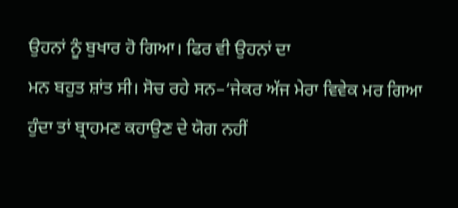ਉਹਨਾਂ ਨੂੰ ਬੁਖਾਰ ਹੋ ਗਿਆ। ਫਿਰ ਵੀ ਉਹਨਾਂ ਦਾ
ਮਨ ਬਹੁਤ ਸ਼ਾਂਤ ਸੀ। ਸੋਚ ਰਹੇ ਸਨ–‘ਜੇਕਰ ਅੱਜ ਮੇਰਾ ਵਿਵੇਕ ਮਰ ਗਿਆ
ਹੁੰਦਾ ਤਾਂ ਬ੍ਰਾਹਮਣ ਕਹਾਉਣ ਦੇ ਯੋਗ ਨਹੀਂ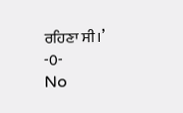ਰਹਿਣਾ ਸੀ।’
-0-
No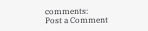comments:
Post a Comment